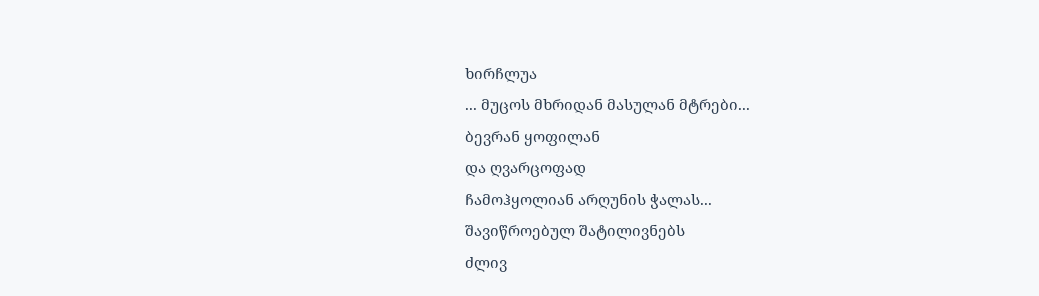ხირჩლუა
... მუცოს მხრიდან მასულან მტრები...
ბევრან ყოფილან
და ღვარცოფად
ჩამოჰყოლიან არღუნის ჭალას...
შავიწროებულ შატილივნებს
ძლივ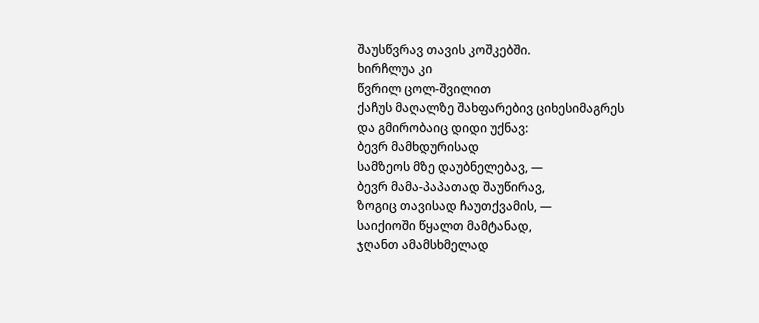შაუსწვრავ თავის კოშკებში.
ხირჩლუა კი
წვრილ ცოლ-შვილით
ქაჩუს მაღალზე შახფარებივ ციხესიმაგრეს
და გმირობაიც დიდი უქნავ:
ბევრ მამხდურისად
სამზეოს მზე დაუბნელებავ, —
ბევრ მამა-პაპათად შაუწირავ,
ზოგიც თავისად ჩაუთქვამის, —
საიქიოში წყალთ მამტანად,
ჯღანთ ამამსხმელად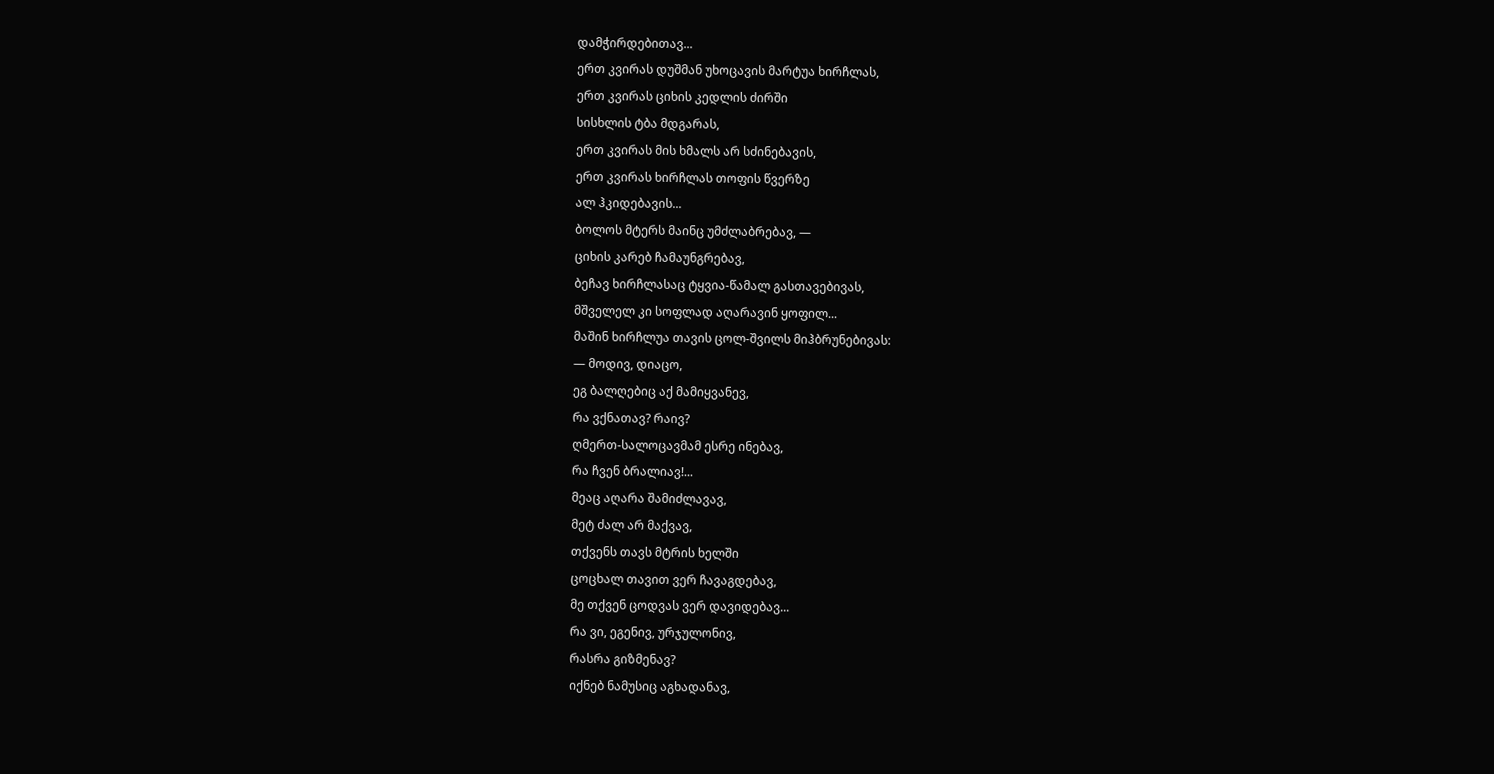დამჭირდებითავ...
ერთ კვირას დუშმან უხოცავის მარტუა ხირჩლას,
ერთ კვირას ციხის კედლის ძირში
სისხლის ტბა მდგარას,
ერთ კვირას მის ხმალს არ სძინებავის,
ერთ კვირას ხირჩლას თოფის წვერზე
ალ ჰკიდებავის...
ბოლოს მტერს მაინც უმძლაბრებავ, —
ციხის კარებ ჩამაუნგრებავ,
ბეჩავ ხირჩლასაც ტყვია-წამალ გასთავებივას,
მშველელ კი სოფლად აღარავინ ყოფილ...
მაშინ ხირჩლუა თავის ცოლ-შვილს მიჰბრუნებივას:
— მოდივ, დიაცო,
ეგ ბალღებიც აქ მამიყვანევ,
რა ვქნათავ? რაივ?
ღმერთ-სალოცავმამ ესრე ინებავ,
რა ჩვენ ბრალიავ!...
მეაც აღარა შამიძლავავ,
მეტ ძალ არ მაქვავ,
თქვენს თავს მტრის ხელში
ცოცხალ თავით ვერ ჩავაგდებავ,
მე თქვენ ცოდვას ვერ დავიდებავ...
რა ვი, ეგენივ, ურჯულონივ,
რასრა გიზმენავ?
იქნებ ნამუსიც აგხადანავ,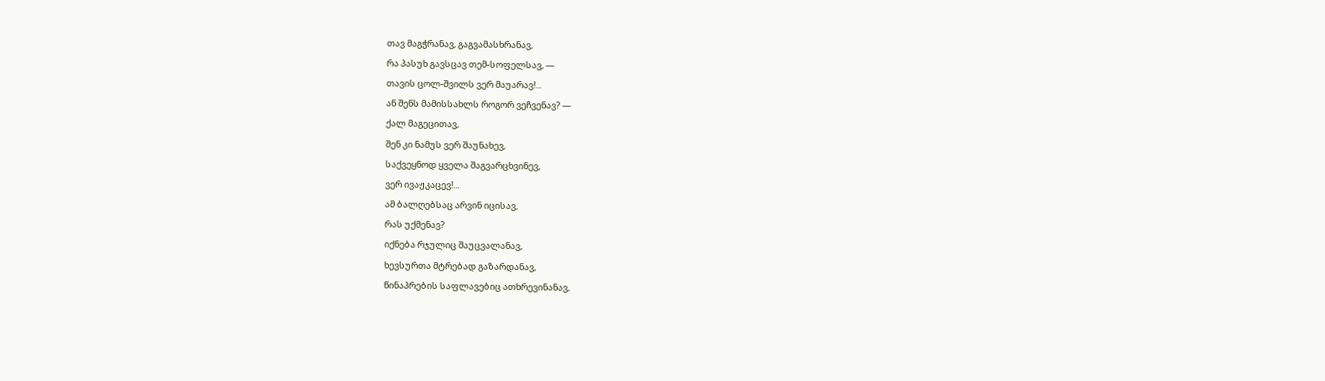თავ მაგჭრანავ, გაგვამასხრანავ,
რა პასუხ გავსცავ თემ-სოფელსავ, —
თავის ცოლ-შვილს ვერ მაუარავ!...
ან შენს მამისსახლს როგორ ვეჩვენავ? —
ქალ მაგეცითავ,
შენ კი ნამუს ვერ შაუნახევ,
საქვეყნოდ ყველა შაგვარცხვინევ,
ვერ ივაჟკაცევ!...
ამ ბალღებსაც არვინ იცისავ,
რას უქმენავ?
იქნება რჯულიც შაუცვალანავ,
ხევსურთა მტრებად გაზარდანავ,
წინაპრების საფლავებიც ათხრევინანავ,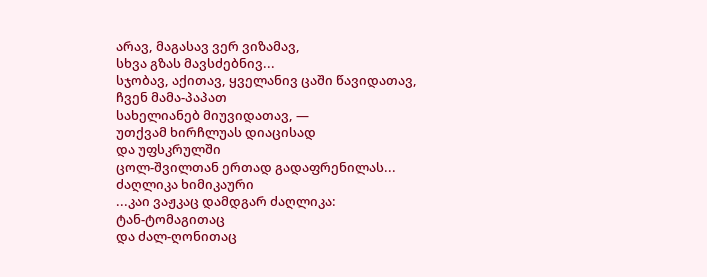არავ, მაგასავ ვერ ვიზამავ,
სხვა გზას მავსძებნივ...
სჯობავ, აქითავ, ყველანივ ცაში წავიდათავ,
ჩვენ მამა-პაპათ
სახელიანებ მიუვიდათავ, —
უთქვამ ხირჩლუას დიაცისად
და უფსკრულში
ცოლ-შვილთან ერთად გადაფრენილას...
ძაღლიკა ხიმიკაური
...კაი ვაჟკაც დამდგარ ძაღლიკა:
ტან-ტომაგითაც
და ძალ-ღონითაც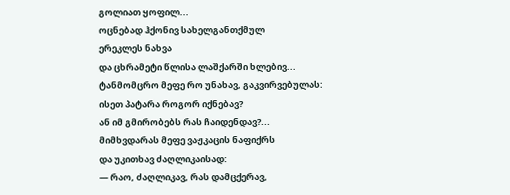გოლიათ ყოფილ...
ოცნებად ჰქონივ სახელგანთქმულ
ერეკლეს ნახვა
და ცხრამეტი წლისა ლაშქარში ხლებივ...
ტანმომცრო მეფე რო უნახავ, გაკვირვებულას:
ისეთ პატარა როგორ იქნებავ?
ან იმ გმირობებს რას ჩაიდენდავ?...
მიმხვდარას მეფე ვაჟკაცის ნაფიქრს
და უკითხავ ძაღლიკაისად:
— რაო, ძაღლიკავ, რას დამცქერავ,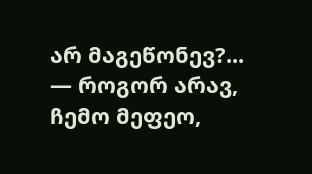არ მაგეწონევ?...
— როგორ არავ, ჩემო მეფეო,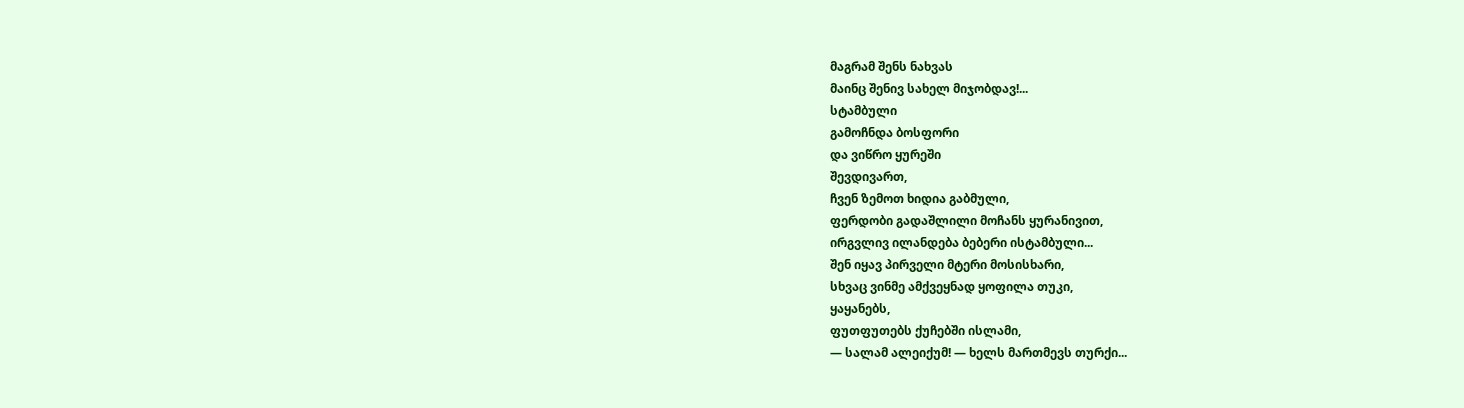მაგრამ შენს ნახვას
მაინც შენივ სახელ მიჯობდავ!...
სტამბული
გამოჩნდა ბოსფორი
და ვიწრო ყურეში
შევდივართ,
ჩვენ ზემოთ ხიდია გაბმული,
ფერდობი გადაშლილი მოჩანს ყურანივით,
ირგვლივ ილანდება ბებერი ისტამბული...
შენ იყავ პირველი მტერი მოსისხარი,
სხვაც ვინმე ამქვეყნად ყოფილა თუკი,
ყაყანებს,
ფუთფუთებს ქუჩებში ისლამი,
— სალამ ალეიქუმ! — ხელს მართმევს თურქი...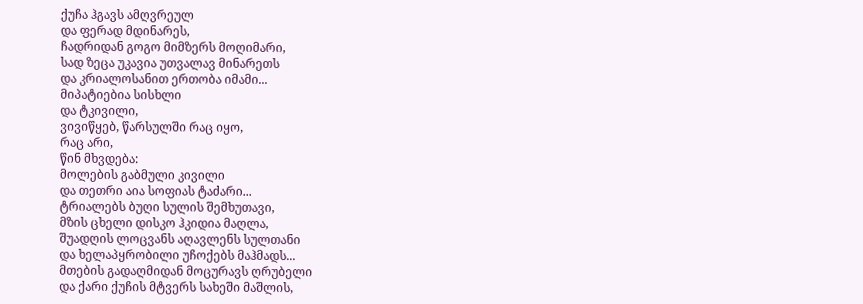ქუჩა ჰგავს ამღვრეულ
და ფერად მდინარეს,
ჩადრიდან გოგო მიმზერს მოღიმარი,
სად ზეცა უკავია უთვალავ მინარეთს
და კრიალოსანით ერთობა იმამი...
მიპატიებია სისხლი
და ტკივილი,
ვივიწყებ, წარსულში რაც იყო,
რაც არი,
წინ მხვდება:
მოლების გაბმული კივილი
და თეთრი აია სოფიას ტაძარი...
ტრიალებს ბუღი სულის შემხუთავი,
მზის ცხელი დისკო ჰკიდია მაღლა,
შუადღის ლოცვანს აღავლენს სულთანი
და ხელაპყრობილი უჩოქებს მაჰმადს...
მთების გადაღმიდან მოცურავს ღრუბელი
და ქარი ქუჩის მტვერს სახეში მაშლის,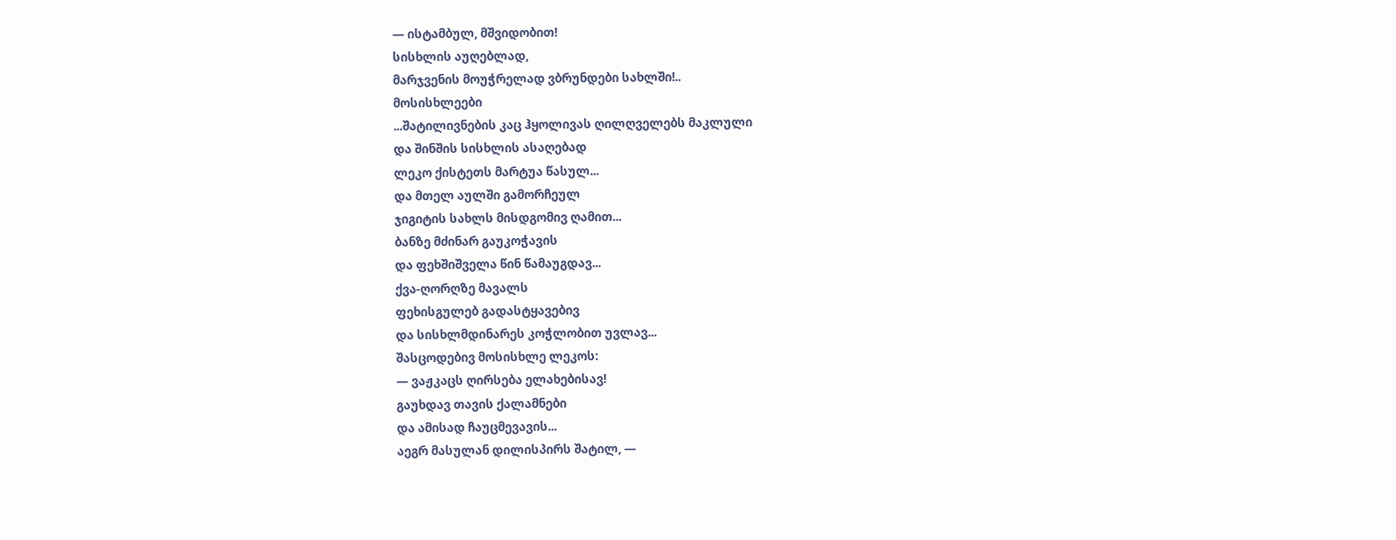— ისტამბულ, მშვიდობით!
სისხლის აუღებლად,
მარჯვენის მოუჭრელად ვბრუნდები სახლში!..
მოსისხლეები
...შატილივნების კაც ჰყოლივას ღილღველებს მაკლული
და შინშის სისხლის ასაღებად
ლეკო ქისტეთს მარტუა წასულ...
და მთელ აულში გამორჩეულ
ჯიგიტის სახლს მისდგომივ ღამით...
ბანზე მძინარ გაუკოჭავის
და ფეხშიშველა წინ წამაუგდავ...
ქვა-ღორღზე მავალს
ფეხისგულებ გადასტყავებივ
და სისხლმდინარეს კოჭლობით უვლავ...
შასცოდებივ მოსისხლე ლეკოს:
— ვაჟკაცს ღირსება ელახებისავ!
გაუხდავ თავის ქალამნები
და ამისად ჩაუცმევავის...
აეგრ მასულან დილისპირს შატილ, —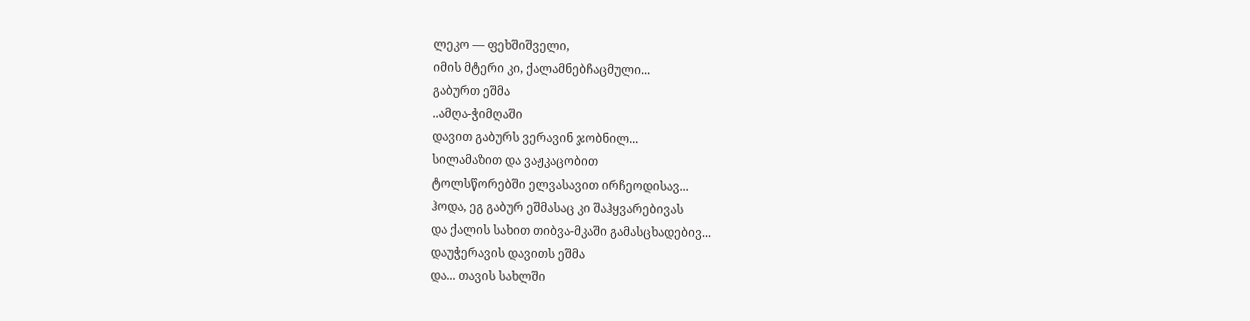ლეკო — ფეხშიშველი,
იმის მტერი კი, ქალამნებჩაცმული...
გაბურთ ეშმა
..ამღა-ჭიმღაში
დავით გაბურს ვერავინ ჯობნილ...
სილამაზით და ვაჟკაცობით
ტოლსწორებში ელვასავით ირჩეოდისავ...
ჰოდა, ეგ გაბურ ეშმასაც კი შაჰყვარებივას
და ქალის სახით თიბვა-მკაში გამასცხადებივ...
დაუჭერავის დავითს ეშმა
და... თავის სახლში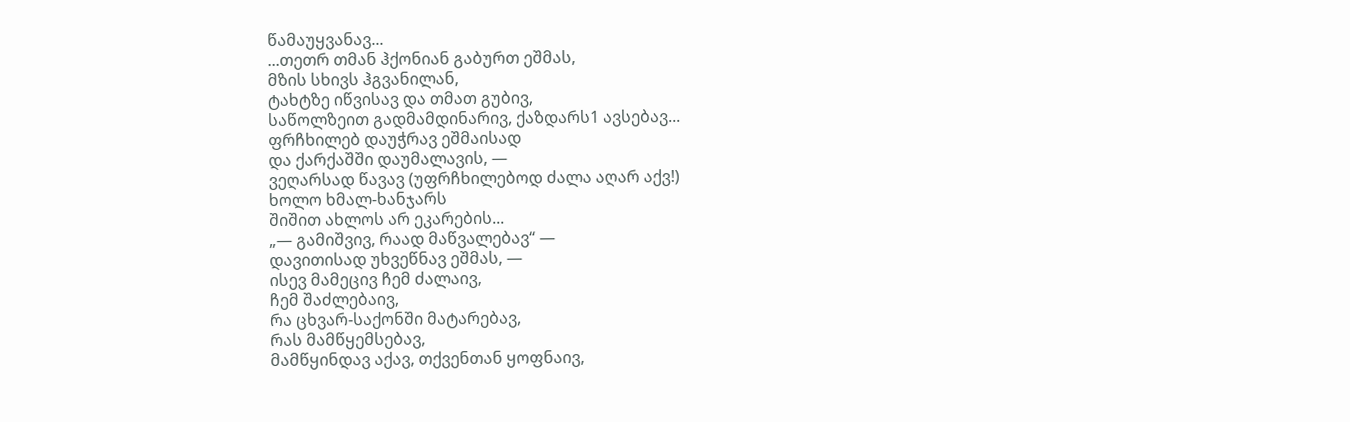წამაუყვანავ...
...თეთრ თმან ჰქონიან გაბურთ ეშმას,
მზის სხივს ჰგვანილან,
ტახტზე იწვისავ და თმათ გუბივ,
საწოლზეით გადმამდინარივ, ქაზდარს1 ავსებავ...
ფრჩხილებ დაუჭრავ ეშმაისად
და ქარქაშში დაუმალავის, —
ვეღარსად წავავ (უფრჩხილებოდ ძალა აღარ აქვ!)
ხოლო ხმალ-ხანჯარს
შიშით ახლოს არ ეკარების...
„— გამიშვივ, რაად მაწვალებავ“ —
დავითისად უხვეწნავ ეშმას, —
ისევ მამეცივ ჩემ ძალაივ,
ჩემ შაძლებაივ,
რა ცხვარ-საქონში მატარებავ,
რას მამწყემსებავ,
მამწყინდავ აქავ, თქვენთან ყოფნაივ,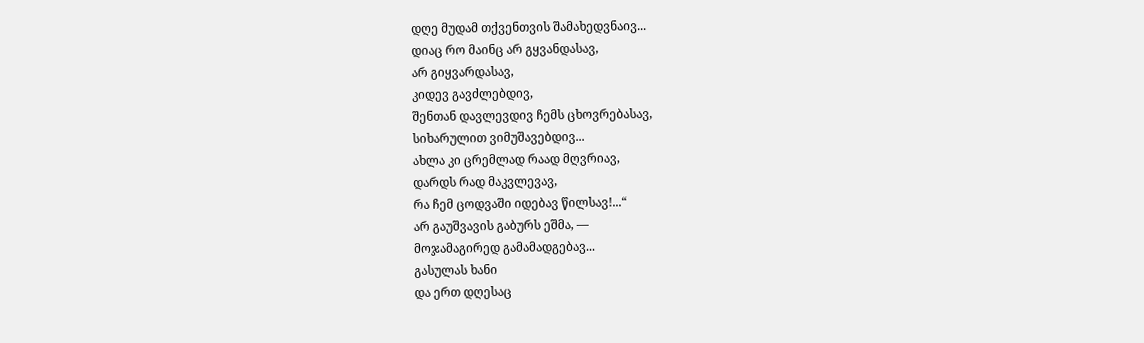დღე მუდამ თქვენთვის შამახედვნაივ...
დიაც რო მაინც არ გყვანდასავ,
არ გიყვარდასავ,
კიდევ გავძლებდივ,
შენთან დავლევდივ ჩემს ცხოვრებასავ,
სიხარულით ვიმუშავებდივ...
ახლა კი ცრემლად რაად მღვრიავ,
დარდს რად მაკვლევავ,
რა ჩემ ცოდვაში იდებავ წილსავ!...“
არ გაუშვავის გაბურს ეშმა, —
მოჯამაგირედ გამამადგებავ...
გასულას ხანი
და ერთ დღესაც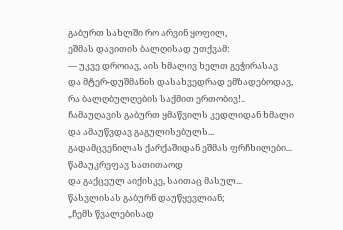გაბურთ სახლში რო არვინ ყოფილ,
ეშმას დავითის ბალღისად უთქვამ:
— უკვე დროიავ, აის ხმალივ ხელთ გეჭირასავ
და მტერ-დუშმანის დასახვედრად ემზადებოდავ,
რა ბალღბულღების საქმით ერთობივ!..
ჩამაუღავის გაბურთ ყმაწვილს კედლიდან ხმალი
და ამაუწვდავ გაგულისებულს...
გადამცვენილას ქარქაშიდან ეშმას ფრჩხილები...
წამაუკრეფავ სათითაოდ
და გაქცეულ აიქისკე, საითაც მასულ...
წასვლისას გაბურნ დაუწყევლიან;
„ჩემს წვალებისად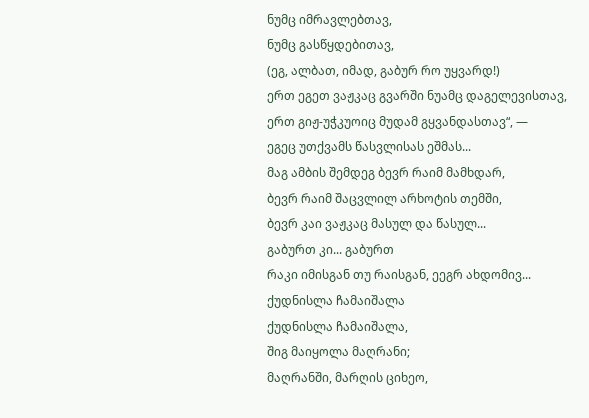ნუმც იმრავლებთავ,
ნუმც გასწყდებითავ,
(ეგ, ალბათ, იმად, გაბურ რო უყვარდ!)
ერთ ეგეთ ვაჟკაც გვარში ნუამც დაგელევისთავ,
ერთ გიჟ-უჭკუოიც მუდამ გყვანდასთავ“, —
ეგეც უთქვამს წასვლისას ეშმას...
მაგ ამბის შემდეგ ბევრ რაიმ მამხდარ,
ბევრ რაიმ შაცვლილ არხოტის თემში,
ბევრ კაი ვაჟკაც მასულ და წასულ...
გაბურთ კი... გაბურთ
რაკი იმისგან თუ რაისგან, ეეგრ ახდომივ...
ქუდნისლა ჩამაიშალა
ქუდნისლა ჩამაიშალა,
შიგ მაიყოლა მაღრანი;
მაღრანში, მარღის ციხეო,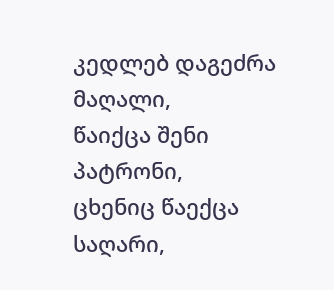კედლებ დაგეძრა მაღალი,
წაიქცა შენი პატრონი,
ცხენიც წაექცა საღარი,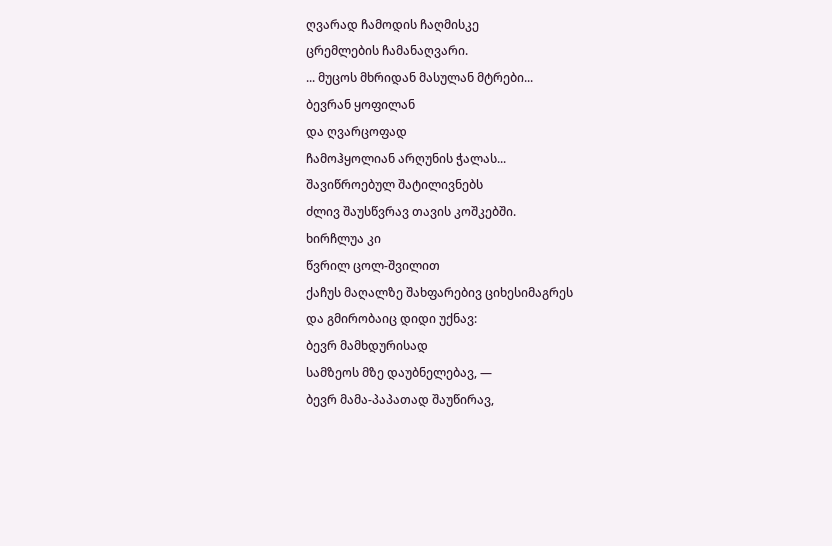ღვარად ჩამოდის ჩაღმისკე
ცრემლების ჩამანაღვარი.
... მუცოს მხრიდან მასულან მტრები...
ბევრან ყოფილან
და ღვარცოფად
ჩამოჰყოლიან არღუნის ჭალას...
შავიწროებულ შატილივნებს
ძლივ შაუსწვრავ თავის კოშკებში.
ხირჩლუა კი
წვრილ ცოლ-შვილით
ქაჩუს მაღალზე შახფარებივ ციხესიმაგრეს
და გმირობაიც დიდი უქნავ:
ბევრ მამხდურისად
სამზეოს მზე დაუბნელებავ, —
ბევრ მამა-პაპათად შაუწირავ,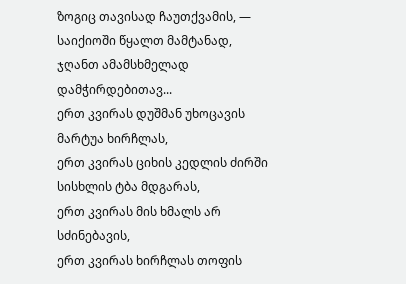ზოგიც თავისად ჩაუთქვამის, —
საიქიოში წყალთ მამტანად,
ჯღანთ ამამსხმელად დამჭირდებითავ...
ერთ კვირას დუშმან უხოცავის მარტუა ხირჩლას,
ერთ კვირას ციხის კედლის ძირში
სისხლის ტბა მდგარას,
ერთ კვირას მის ხმალს არ სძინებავის,
ერთ კვირას ხირჩლას თოფის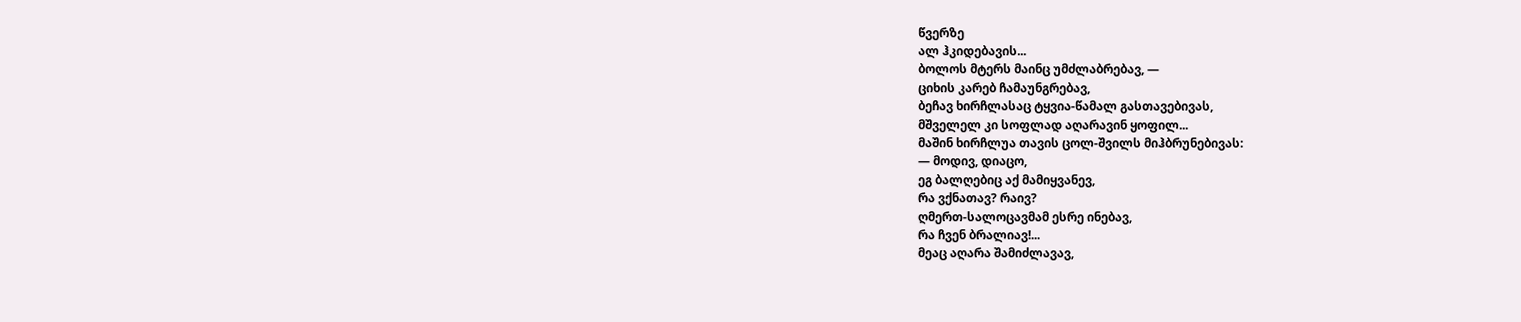წვერზე
ალ ჰკიდებავის...
ბოლოს მტერს მაინც უმძლაბრებავ, —
ციხის კარებ ჩამაუნგრებავ,
ბეჩავ ხირჩლასაც ტყვია-წამალ გასთავებივას,
მშველელ კი სოფლად აღარავინ ყოფილ...
მაშინ ხირჩლუა თავის ცოლ-შვილს მიჰბრუნებივას:
— მოდივ, დიაცო,
ეგ ბალღებიც აქ მამიყვანევ,
რა ვქნათავ? რაივ?
ღმერთ-სალოცავმამ ესრე ინებავ,
რა ჩვენ ბრალიავ!...
მეაც აღარა შამიძლავავ,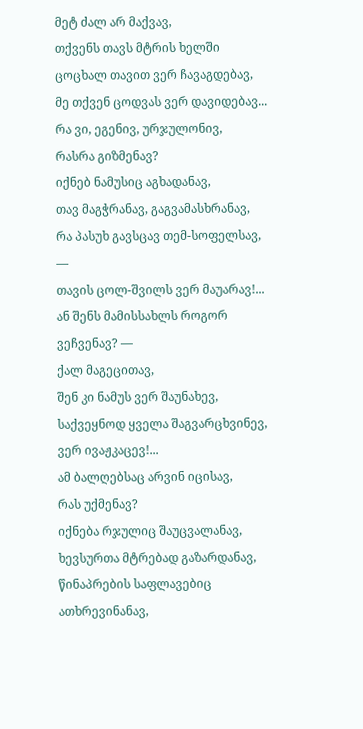მეტ ძალ არ მაქვავ,
თქვენს თავს მტრის ხელში
ცოცხალ თავით ვერ ჩავაგდებავ,
მე თქვენ ცოდვას ვერ დავიდებავ...
რა ვი, ეგენივ, ურჯულონივ,
რასრა გიზმენავ?
იქნებ ნამუსიც აგხადანავ,
თავ მაგჭრანავ, გაგვამასხრანავ,
რა პასუხ გავსცავ თემ-სოფელსავ, —
თავის ცოლ-შვილს ვერ მაუარავ!...
ან შენს მამისსახლს როგორ ვეჩვენავ? —
ქალ მაგეცითავ,
შენ კი ნამუს ვერ შაუნახევ,
საქვეყნოდ ყველა შაგვარცხვინევ,
ვერ ივაჟკაცევ!...
ამ ბალღებსაც არვინ იცისავ,
რას უქმენავ?
იქნება რჯულიც შაუცვალანავ,
ხევსურთა მტრებად გაზარდანავ,
წინაპრების საფლავებიც ათხრევინანავ,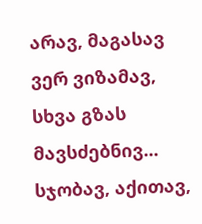არავ, მაგასავ ვერ ვიზამავ,
სხვა გზას მავსძებნივ...
სჯობავ, აქითავ,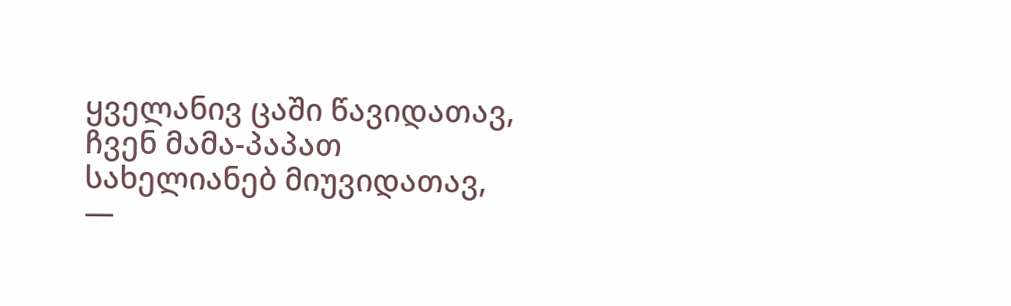ყველანივ ცაში წავიდათავ,
ჩვენ მამა-პაპათ
სახელიანებ მიუვიდათავ, —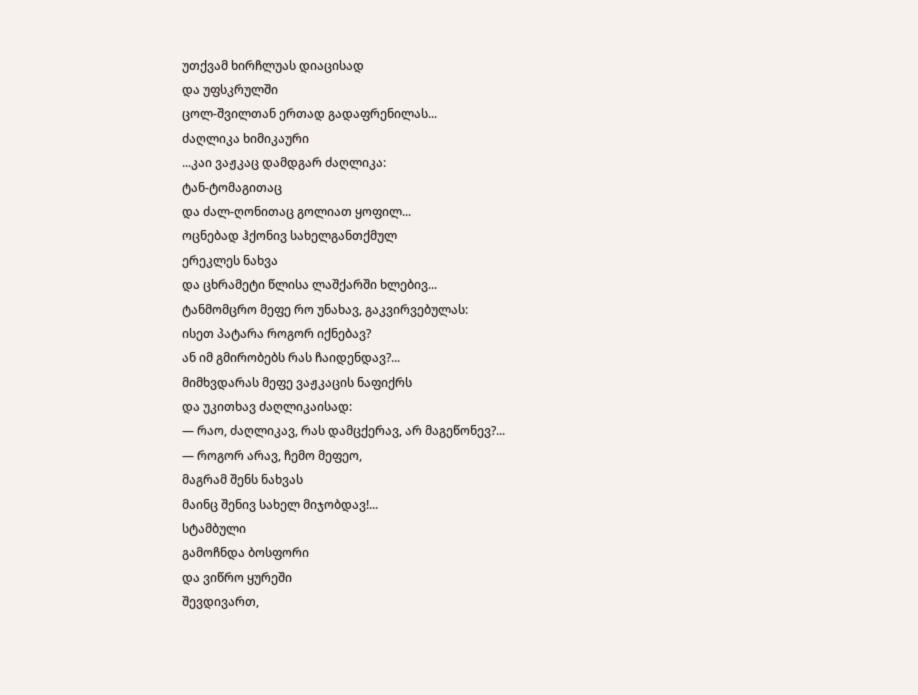უთქვამ ხირჩლუას დიაცისად
და უფსკრულში
ცოლ-შვილთან ერთად გადაფრენილას...
ძაღლიკა ხიმიკაური
...კაი ვაჟკაც დამდგარ ძაღლიკა:
ტან-ტომაგითაც
და ძალ-ღონითაც გოლიათ ყოფილ...
ოცნებად ჰქონივ სახელგანთქმულ
ერეკლეს ნახვა
და ცხრამეტი წლისა ლაშქარში ხლებივ...
ტანმომცრო მეფე რო უნახავ, გაკვირვებულას:
ისეთ პატარა როგორ იქნებავ?
ან იმ გმირობებს რას ჩაიდენდავ?...
მიმხვდარას მეფე ვაჟკაცის ნაფიქრს
და უკითხავ ძაღლიკაისად:
— რაო, ძაღლიკავ, რას დამცქერავ, არ მაგეწონევ?...
— როგორ არავ, ჩემო მეფეო,
მაგრამ შენს ნახვას
მაინც შენივ სახელ მიჯობდავ!...
სტამბული
გამოჩნდა ბოსფორი
და ვიწრო ყურეში
შევდივართ,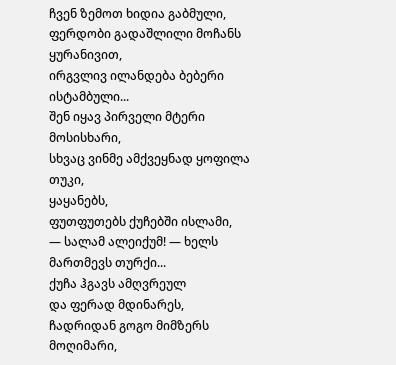ჩვენ ზემოთ ხიდია გაბმული,
ფერდობი გადაშლილი მოჩანს ყურანივით,
ირგვლივ ილანდება ბებერი ისტამბული...
შენ იყავ პირველი მტერი მოსისხარი,
სხვაც ვინმე ამქვეყნად ყოფილა თუკი,
ყაყანებს,
ფუთფუთებს ქუჩებში ისლამი,
— სალამ ალეიქუმ! — ხელს მართმევს თურქი...
ქუჩა ჰგავს ამღვრეულ
და ფერად მდინარეს,
ჩადრიდან გოგო მიმზერს მოღიმარი,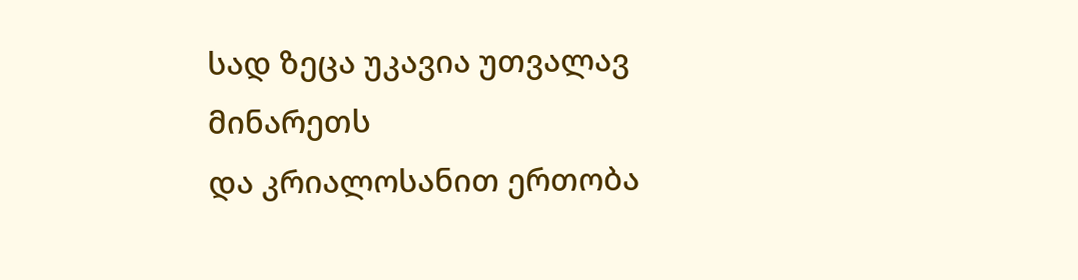სად ზეცა უკავია უთვალავ მინარეთს
და კრიალოსანით ერთობა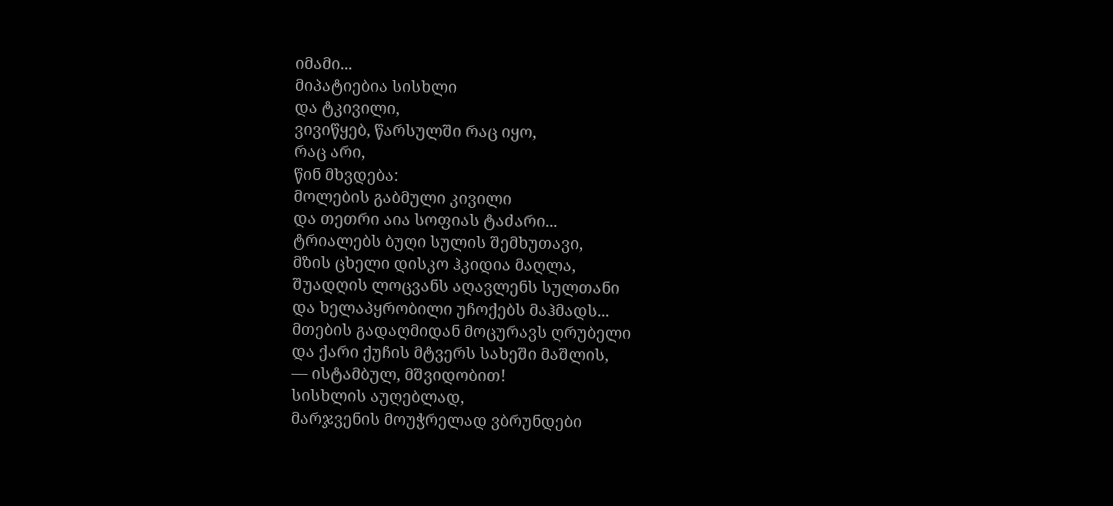იმამი...
მიპატიებია სისხლი
და ტკივილი,
ვივიწყებ, წარსულში რაც იყო,
რაც არი,
წინ მხვდება:
მოლების გაბმული კივილი
და თეთრი აია სოფიას ტაძარი...
ტრიალებს ბუღი სულის შემხუთავი,
მზის ცხელი დისკო ჰკიდია მაღლა,
შუადღის ლოცვანს აღავლენს სულთანი
და ხელაპყრობილი უჩოქებს მაჰმადს...
მთების გადაღმიდან მოცურავს ღრუბელი
და ქარი ქუჩის მტვერს სახეში მაშლის,
— ისტამბულ, მშვიდობით!
სისხლის აუღებლად,
მარჯვენის მოუჭრელად ვბრუნდები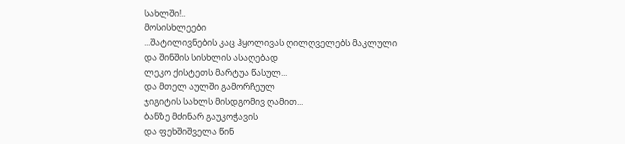სახლში!..
მოსისხლეები
...შატილივნების კაც ჰყოლივას ღილღველებს მაკლული
და შინშის სისხლის ასაღებად
ლეკო ქისტეთს მარტუა წასულ...
და მთელ აულში გამორჩეულ
ჯიგიტის სახლს მისდგომივ ღამით...
ბანზე მძინარ გაუკოჭავის
და ფეხშიშველა წინ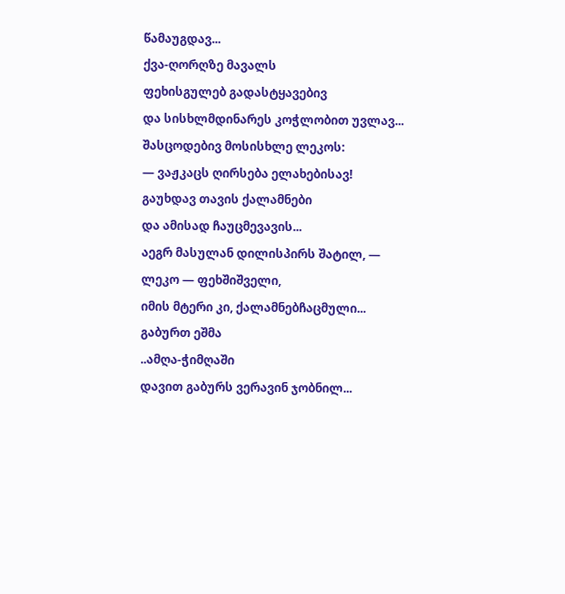წამაუგდავ...
ქვა-ღორღზე მავალს
ფეხისგულებ გადასტყავებივ
და სისხლმდინარეს კოჭლობით უვლავ...
შასცოდებივ მოსისხლე ლეკოს:
— ვაჟკაცს ღირსება ელახებისავ!
გაუხდავ თავის ქალამნები
და ამისად ჩაუცმევავის...
აეგრ მასულან დილისპირს შატილ, —
ლეკო — ფეხშიშველი,
იმის მტერი კი, ქალამნებჩაცმული...
გაბურთ ეშმა
..ამღა-ჭიმღაში
დავით გაბურს ვერავინ ჯობნილ...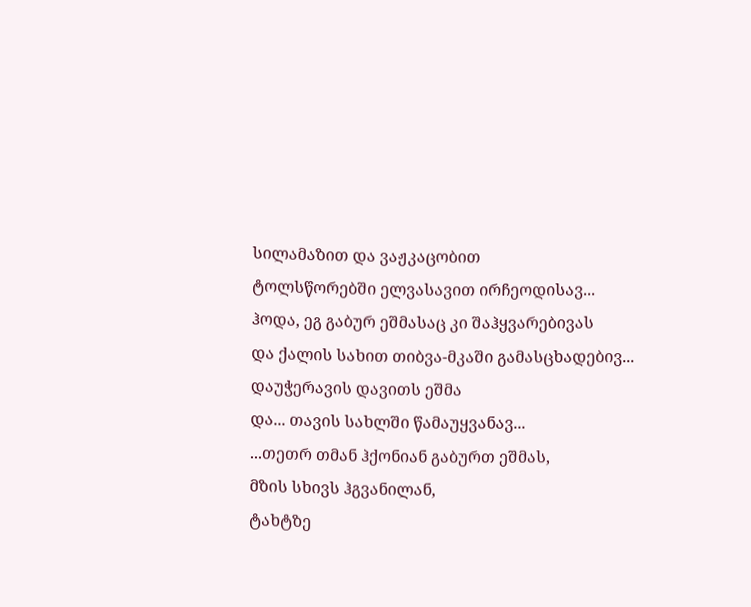სილამაზით და ვაჟკაცობით
ტოლსწორებში ელვასავით ირჩეოდისავ...
ჰოდა, ეგ გაბურ ეშმასაც კი შაჰყვარებივას
და ქალის სახით თიბვა-მკაში გამასცხადებივ...
დაუჭერავის დავითს ეშმა
და... თავის სახლში წამაუყვანავ...
...თეთრ თმან ჰქონიან გაბურთ ეშმას,
მზის სხივს ჰგვანილან,
ტახტზე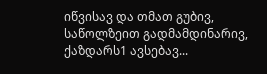იწვისავ და თმათ გუბივ,
საწოლზეით გადმამდინარივ, ქაზდარს1 ავსებავ...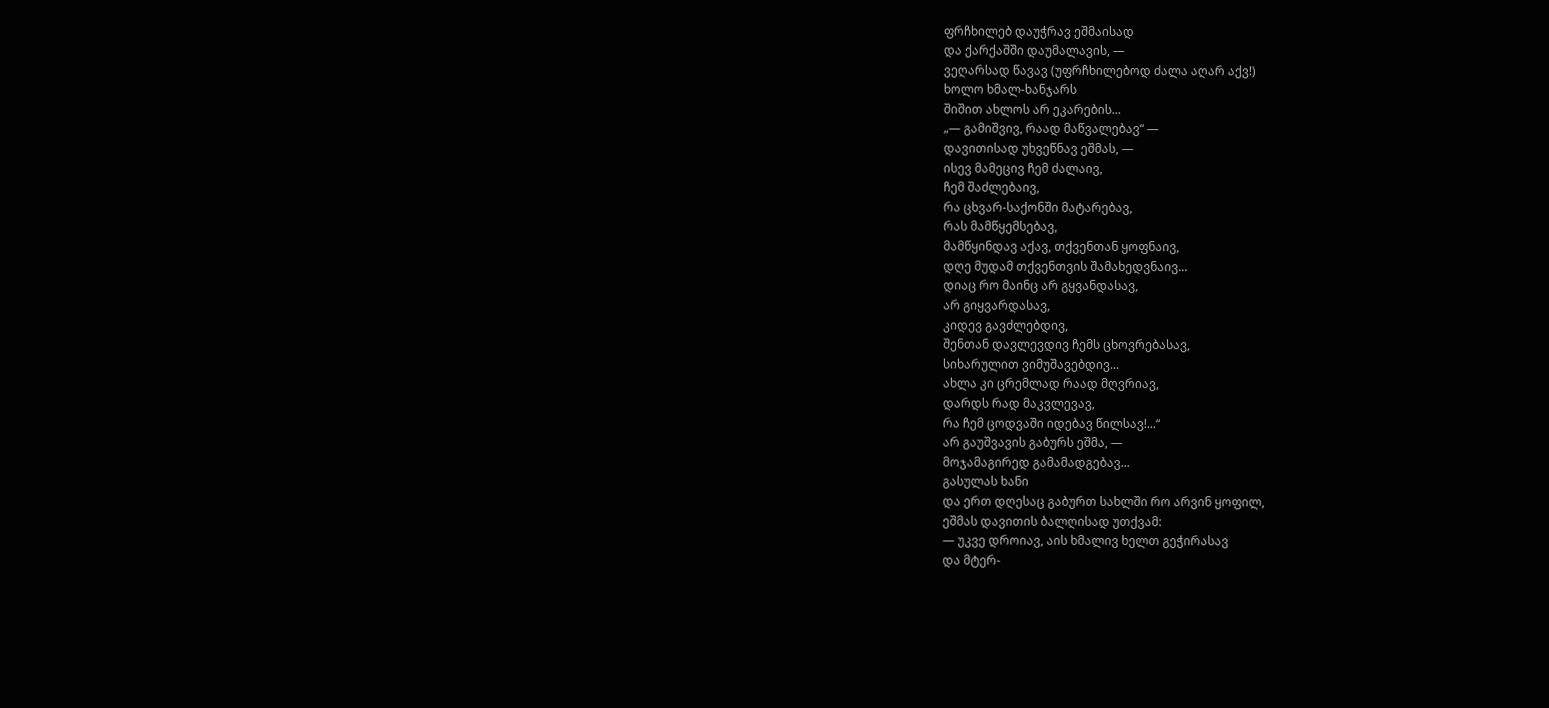ფრჩხილებ დაუჭრავ ეშმაისად
და ქარქაშში დაუმალავის, —
ვეღარსად წავავ (უფრჩხილებოდ ძალა აღარ აქვ!)
ხოლო ხმალ-ხანჯარს
შიშით ახლოს არ ეკარების...
„— გამიშვივ, რაად მაწვალებავ“ —
დავითისად უხვეწნავ ეშმას, —
ისევ მამეცივ ჩემ ძალაივ,
ჩემ შაძლებაივ,
რა ცხვარ-საქონში მატარებავ,
რას მამწყემსებავ,
მამწყინდავ აქავ, თქვენთან ყოფნაივ,
დღე მუდამ თქვენთვის შამახედვნაივ...
დიაც რო მაინც არ გყვანდასავ,
არ გიყვარდასავ,
კიდევ გავძლებდივ,
შენთან დავლევდივ ჩემს ცხოვრებასავ,
სიხარულით ვიმუშავებდივ...
ახლა კი ცრემლად რაად მღვრიავ,
დარდს რად მაკვლევავ,
რა ჩემ ცოდვაში იდებავ წილსავ!...“
არ გაუშვავის გაბურს ეშმა, —
მოჯამაგირედ გამამადგებავ...
გასულას ხანი
და ერთ დღესაც გაბურთ სახლში რო არვინ ყოფილ,
ეშმას დავითის ბალღისად უთქვამ:
— უკვე დროიავ, აის ხმალივ ხელთ გეჭირასავ
და მტერ-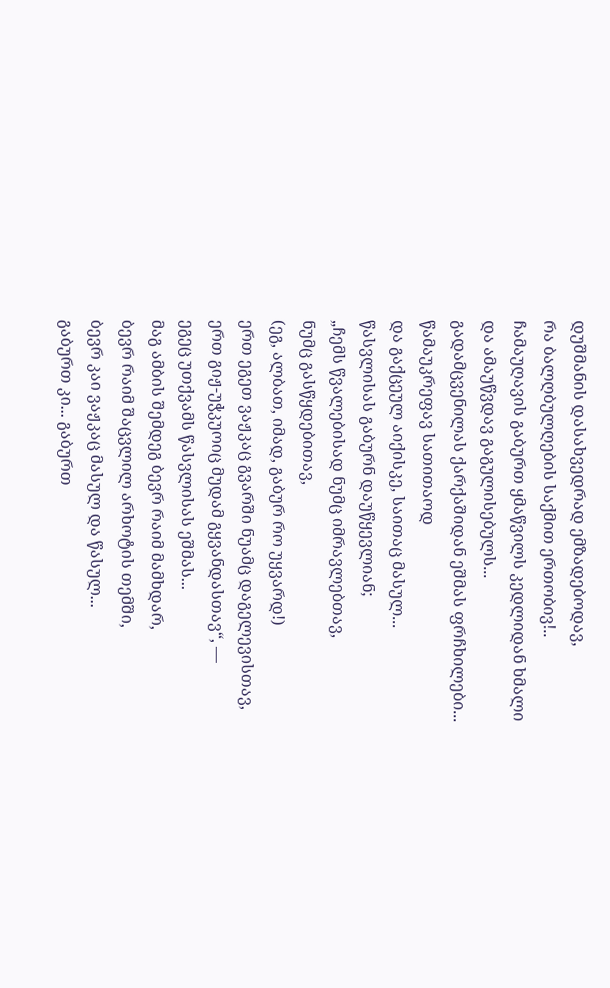დუშმანის დასახვედრად ემზადებოდავ,
რა ბალღბულღების საქმით ერთობივ!..
ჩამაუღავის გაბურთ ყმაწვილს კედლიდან ხმალი
და ამაუწვდავ გაგულისებულს...
გადამცვენილას ქარქაშიდან ეშმას ფრჩხილები...
წამაუკრეფავ სათითაოდ
და გაქცეულ აიქისკე, საითაც მასულ...
წასვლისას გაბურნ დაუწყევლიან;
„ჩემს წვალებისად ნუმც იმრავლებთავ,
ნუმც გასწყდებითავ,
(ეგ, ალბათ, იმად, გაბურ რო უყვარდ!)
ერთ ეგეთ ვაჟკაც გვარში ნუამც დაგელევისთავ,
ერთ გიჟ-უჭკუოიც მუდამ გყვანდასთავ“, —
ეგეც უთქვამს წასვლისას ეშმას...
მაგ ამბის შემდეგ ბევრ რაიმ მამხდარ,
ბევრ რაიმ შაცვლილ არხოტის თემში,
ბევრ კაი ვაჟკაც მასულ და წასულ...
გაბურთ კი... გაბურთ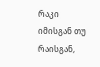რაკი იმისგან თუ რაისგან,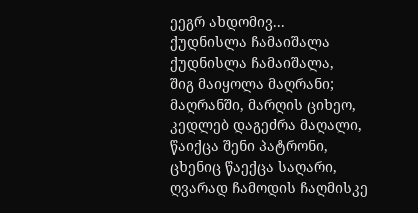ეეგრ ახდომივ...
ქუდნისლა ჩამაიშალა
ქუდნისლა ჩამაიშალა,
შიგ მაიყოლა მაღრანი;
მაღრანში, მარღის ციხეო,
კედლებ დაგეძრა მაღალი,
წაიქცა შენი პატრონი,
ცხენიც წაექცა საღარი,
ღვარად ჩამოდის ჩაღმისკე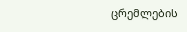ცრემლების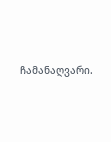ჩამანაღვარი.